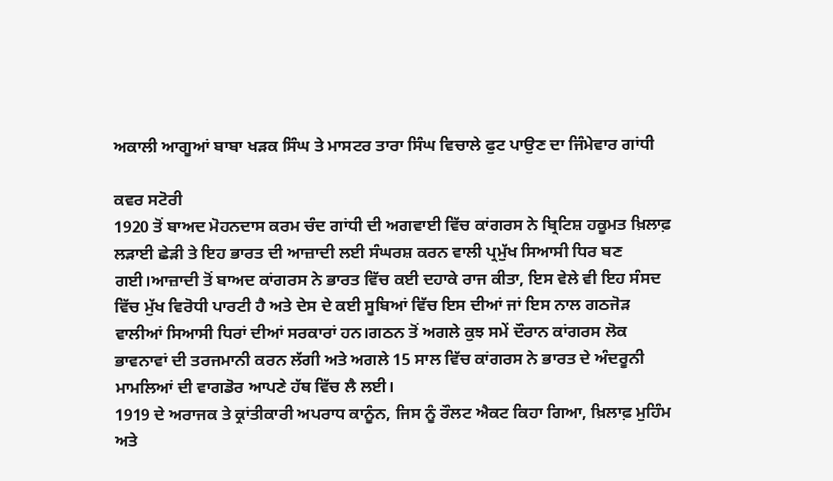ਅਕਾਲੀ ਆਗੂਆਂ ਬਾਬਾ ਖੜਕ ਸਿੰਘ ਤੇ ਮਾਸਟਰ ਤਾਰਾ ਸਿੰਘ ਵਿਚਾਲੇ ਫੁਟ ਪਾਉਣ ਦਾ ਜਿੰਮੇਵਾਰ ਗਾਂਧੀ

ਕਵਰ ਸਟੋਰੀ
1920 ਤੋਂ ਬਾਅਦ ਮੋਹਨਦਾਸ ਕਰਮ ਚੰਦ ਗਾਂਧੀ ਦੀ ਅਗਵਾਈ ਵਿੱਚ ਕਾਂਗਰਸ ਨੇ ਬ੍ਰਿਟਿਸ਼ ਹਕੂਮਤ ਖ਼ਿਲਾਫ਼ ਲੜਾਈ ਛੇੜੀ ਤੇ ਇਹ ਭਾਰਤ ਦੀ ਆਜ਼ਾਦੀ ਲਈ ਸੰਘਰਸ਼ ਕਰਨ ਵਾਲੀ ਪ੍ਰਮੁੱਖ ਸਿਆਸੀ ਧਿਰ ਬਣ ਗਈ।ਆਜ਼ਾਦੀ ਤੋਂ ਬਾਅਦ ਕਾਂਗਰਸ ਨੇ ਭਾਰਤ ਵਿੱਚ ਕਈ ਦਹਾਕੇ ਰਾਜ ਕੀਤਾ, ਇਸ ਵੇਲੇ ਵੀ ਇਹ ਸੰਸਦ ਵਿੱਚ ਮੁੱਖ ਵਿਰੋਧੀ ਪਾਰਟੀ ਹੈ ਅਤੇ ਦੇਸ ਦੇ ਕਈ ਸੂਬਿਆਂ ਵਿੱਚ ਇਸ ਦੀਆਂ ਜਾਂ ਇਸ ਨਾਲ ਗਠਜੋੜ ਵਾਲੀਆਂ ਸਿਆਸੀ ਧਿਰਾਂ ਦੀਆਂ ਸਰਕਾਰਾਂ ਹਨ।ਗਠਨ ਤੋਂ ਅਗਲੇ ਕੁਝ ਸਮੇਂ ਦੌਰਾਨ ਕਾਂਗਰਸ ਲੋਕ ਭਾਵਨਾਵਾਂ ਦੀ ਤਰਜਮਾਨੀ ਕਰਨ ਲੱਗੀ ਅਤੇ ਅਗਲੇ 15 ਸਾਲ ਵਿੱਚ ਕਾਂਗਰਸ ਨੇ ਭਾਰਤ ਦੇ ਅੰਦਰੂਨੀ ਮਾਮਲਿਆਂ ਦੀ ਵਾਗਡੋਰ ਆਪਣੇ ਹੱਥ ਵਿੱਚ ਲੈ ਲਈ।
1919 ਦੇ ਅਰਾਜਕ ਤੇ ਕ੍ਰਾਂਤੀਕਾਰੀ ਅਪਰਾਧ ਕਾਨੂੰਨ, ਜਿਸ ਨੂੰ ਰੌਲਟ ਐਕਟ ਕਿਹਾ ਗਿਆ, ਖ਼ਿਲਾਫ਼ ਮੁਹਿੰਮ ਅਤੇ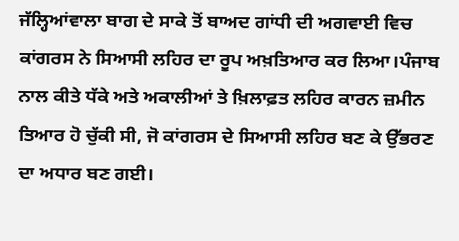ਜੱਲ੍ਹਿਆਂਵਾਲਾ ਬਾਗ ਦੇ ਸਾਕੇ ਤੋਂ ਬਾਅਦ ਗਾਂਧੀ ਦੀ ਅਗਵਾਈ ਵਿਚ ਕਾਂਗਰਸ ਨੇ ਸਿਆਸੀ ਲਹਿਰ ਦਾ ਰੂਪ ਅਖ਼ਤਿਆਰ ਕਰ ਲਿਆ।ਪੰਜਾਬ ਨਾਲ ਕੀਤੇ ਧੱਕੇ ਅਤੇ ਅਕਾਲੀਆਂ ਤੇ ਖ਼ਿਲਾਫ਼ਤ ਲਹਿਰ ਕਾਰਨ ਜ਼ਮੀਨ ਤਿਆਰ ਹੋ ਚੁੱਕੀ ਸੀ, ਜੋ ਕਾਂਗਰਸ ਦੇ ਸਿਆਸੀ ਲਹਿਰ ਬਣ ਕੇ ਉੱਭਰਣ ਦਾ ਅਧਾਰ ਬਣ ਗਈ।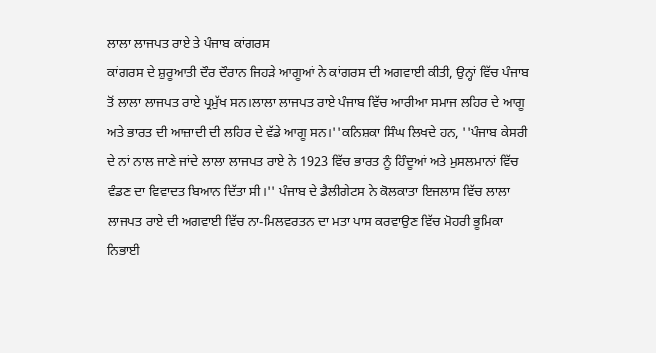ਲਾਲਾ ਲਾਜਪਤ ਰਾਏ ਤੇ ਪੰਜਾਬ ਕਾਂਗਰਸ
ਕਾਂਗਰਸ ਦੇ ਸ਼ੁਰੂਆਤੀ ਦੌਰ ਦੌਰਾਨ ਜਿਹੜੇ ਆਗੂਆਂ ਨੇ ਕਾਂਗਰਸ ਦੀ ਅਗਵਾਈ ਕੀਤੀ, ਉਨ੍ਹਾਂ ਵਿੱਚ ਪੰਜਾਬ ਤੋਂ ਲਾਲਾ ਲਾਜਪਤ ਰਾਏ ਪ੍ਰਮੁੱਖ ਸਨ।ਲਾਲਾ ਲਾਜਪਤ ਰਾਏ ਪੰਜਾਬ ਵਿੱਚ ਆਰੀਆ ਸਮਾਜ ਲਹਿਰ ਦੇ ਆਗੂ ਅਤੇ ਭਾਰਤ ਦੀ ਆਜ਼ਾਦੀ ਦੀ ਲਹਿਰ ਦੇ ਵੱਡੇ ਆਗੂ ਸਨ।''ਕਨਿਸ਼ਕਾ ਸਿੰਘ ਲਿਖਦੇ ਹਨ, ''ਪੰਜਾਬ ਕੇਸਰੀ ਦੇ ਨਾਂ ਨਾਲ ਜਾਣੇ ਜਾਂਦੇ ਲਾਲਾ ਲਾਜਪਤ ਰਾਏ ਨੇ 1923 ਵਿੱਚ ਭਾਰਤ ਨੂੰ ਹਿੰਦੂਆਂ ਅਤੇ ਮੁਸਲਮਾਨਾਂ ਵਿੱਚ ਵੰਡਣ ਦਾ ਵਿਵਾਦਤ ਬਿਆਨ ਦਿੱਤਾ ਸੀ।'' ਪੰਜਾਬ ਦੇ ਡੈਲੀਗੇਟਸ ਨੇ ਕੋਲਕਾਤਾ ਇਜਲਾਸ ਵਿੱਚ ਲਾਲਾ ਲਾਜਪਤ ਰਾਏ ਦੀ ਅਗਵਾਈ ਵਿੱਚ ਨਾ-ਮਿਲਵਰਤਨ ਦਾ ਮਤਾ ਪਾਸ ਕਰਵਾਉਣ ਵਿੱਚ ਮੋਹਰੀ ਭੂਮਿਕਾ ਨਿਭਾਈ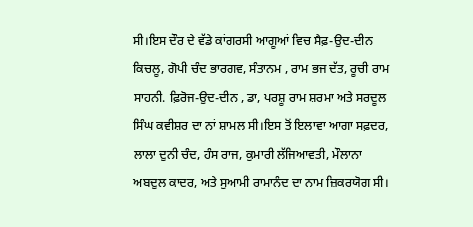ਸੀ।ਇਸ ਦੌਰ ਦੇ ਵੱਡੇ ਕਾਂਗਰਸੀ ਆਗੂਆਂ ਵਿਚ ਸੈਫ਼-ਉਦ-ਦੀਨ ਕਿਚਲੂ, ਗੋਪੀ ਚੰਦ ਭਾਰਗਵ, ਸੰਤਾਨਮ , ਰਾਮ ਭਜ ਦੱਤ, ਰੂਚੀ ਰਾਮ ਸਾਹਨੀ. ਫ਼ਿਰੋਜ-ਉਦ-ਦੀਨ , ਡਾ, ਪਰਸ਼ੂ ਰਾਮ ਸ਼ਰਮਾ ਅਤੇ ਸਰਦੂਲ ਸਿੰਘ ਕਵੀਸ਼ਰ ਦਾ ਨਾਂ ਸ਼ਾਮਲ ਸੀ।ਇਸ ਤੋਂ ਇਲਾਵਾ ਆਗਾ ਸਫ਼ਦਰ, ਲਾਲਾ ਦੁਨੀ ਚੰਦ, ਹੰਸ ਰਾਜ, ਕੁਮਾਰੀ ਲੱਜਿਆਵਤੀ, ਮੌਲਾਨਾ ਅਬਦੁਲ ਕਾਦਰ, ਅਤੇ ਸੁਆਮੀ ਰਾਮਾਨੰਦ ਦਾ ਨਾਮ ਜ਼ਿਕਰਯੋਗ ਸੀ।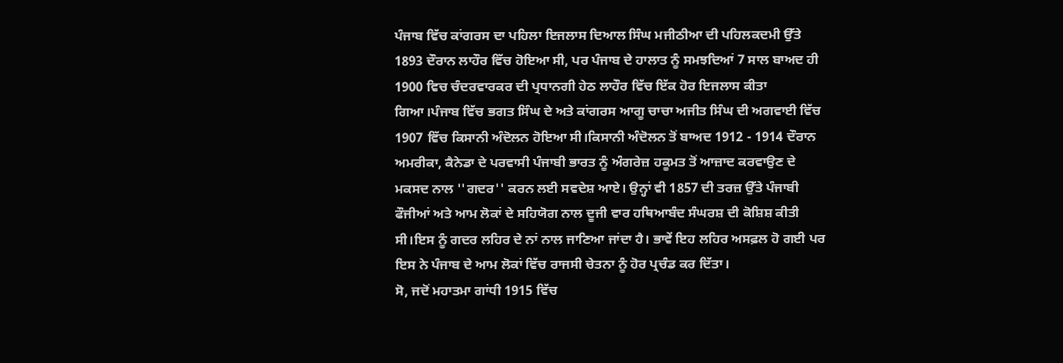ਪੰਜਾਬ ਵਿੱਚ ਕਾਂਗਰਸ ਦਾ ਪਹਿਲਾ ਇਜਲਾਸ ਦਿਆਲ ਸਿੰਘ ਮਜੀਠੀਆ ਦੀ ਪਹਿਲਕਦਮੀ ਉੱਤੇ 1893 ਦੌਰਾਨ ਲਾਹੌਰ ਵਿੱਚ ਹੋਇਆ ਸੀ, ਪਰ ਪੰਜਾਬ ਦੇ ਹਾਲਾਤ ਨੂੰ ਸਮਝਦਿਆਂ 7 ਸਾਲ ਬਾਅਦ ਹੀ 1900 ਵਿਚ ਚੰਦਰਵਾਰਕਰ ਦੀ ਪ੍ਰਧਾਨਗੀ ਹੇਠ ਲਾਹੌਰ ਵਿੱਚ ਇੱਕ ਹੋਰ ਇਜਲਾਸ ਕੀਤਾ ਗਿਆ।ਪੰਜਾਬ ਵਿੱਚ ਭਗਤ ਸਿੰਘ ਦੇ ਅਤੇ ਕਾਂਗਰਸ ਆਗੂ ਚਾਚਾ ਅਜੀਤ ਸਿੰਘ ਦੀ ਅਗਵਾਈ ਵਿੱਚ 1907 ਵਿੱਚ ਕਿਸਾਨੀ ਅੰਦੋਲਨ ਹੋਇਆ ਸੀ।ਕਿਸਾਨੀ ਅੰਦੋਲਨ ਤੋਂ ਬਾਅਦ 1912 - 1914 ਦੌਰਾਨ ਅਮਰੀਕਾ, ਕੈਨੇਡਾ ਦੇ ਪਰਵਾਸੀ ਪੰਜਾਬੀ ਭਾਰਤ ਨੂੰ ਅੰਗਰੇਜ਼ ਹਕੂਮਤ ਤੋਂ ਆਜ਼ਾਦ ਕਰਵਾਉਣ ਦੇ ਮਕਸਦ ਨਾਲ ''ਗਦਰ'' ਕਰਨ ਲਈ ਸਵਦੇਸ਼ ਆਏ। ਉਨ੍ਹਾਂ ਵੀ 1857 ਦੀ ਤਰਜ਼ ਉੱਤੇ ਪੰਜਾਬੀ ਫੌਜੀਆਂ ਅਤੇ ਆਮ ਲੋਕਾਂ ਦੇ ਸਹਿਯੋਗ ਨਾਲ ਦੂਜੀ ਵਾਰ ਹਥਿਆਬੰਦ ਸੰਘਰਸ਼ ਦੀ ਕੋਸ਼ਿਸ਼ ਕੀਤੀ ਸੀ।ਇਸ ਨੂੰ ਗਦਰ ਲਹਿਰ ਦੇ ਨਾਂ ਨਾਲ ਜਾਣਿਆ ਜਾਂਦਾ ਹੈ। ਭਾਵੇਂ ਇਹ ਲਹਿਰ ਅਸਫ਼ਲ ਹੋ ਗਈ ਪਰ ਇਸ ਨੇ ਪੰਜਾਬ ਦੇ ਆਮ ਲੋਕਾਂ ਵਿੱਚ ਰਾਜਸੀ ਚੇਤਨਾ ਨੂੰ ਹੋਰ ਪ੍ਰਚੰਡ ਕਰ ਦਿੱਤਾ।
ਸੋ, ਜਦੋਂ ਮਹਾਤਮਾ ਗਾਂਧੀ 1915 ਵਿੱਚ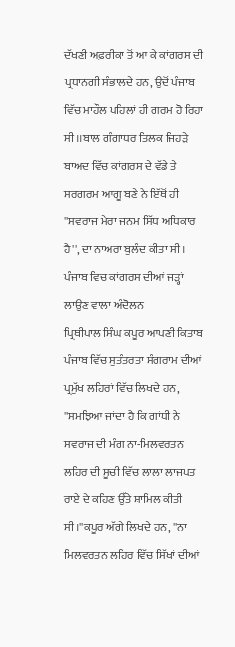ਦੱਖਣੀ ਅਫ਼ਰੀਕਾ ਤੋਂ ਆ ਕੇ ਕਾਂਗਰਸ ਦੀ ਪ੍ਰਧਾਨਗੀ ਸੰਭਾਲਦੇ ਹਨ, ਉਦੋਂ ਪੰਜਾਬ ਵਿੱਚ ਮਾਹੌਲ ਪਹਿਲਾਂ ਹੀ ਗਰਮ ਹੋ ਰਿਹਾ ਸੀ।।ਬਾਲ ਗੰਗਾਧਰ ਤਿਲਕ ਜਿਹੜੇ ਬਾਅਦ ਵਿੱਚ ਕਾਂਗਰਸ ਦੇ ਵੱਡੇ ਤੇ ਸਰਗਰਮ ਆਗੂ ਬਣੇ ਨੇ ਇੱਥੋਂ ਹੀ ''ਸਵਰਾਜ ਮੇਰਾ ਜਨਮ ਸਿੱਧ ਅਧਿਕਾਰ ਹੈ'', ਦਾ ਨਾਅਰਾ ਬੁਲੰਦ ਕੀਤਾ ਸੀ।
ਪੰਜਾਬ ਵਿਚ ਕਾਂਗਰਸ ਦੀਆਂ ਜੜ੍ਹਾਂ ਲਾਉਣ ਵਾਲਾ ਅੰਦੋਲਨ
ਪ੍ਰਿਥੀਪਾਲ ਸਿੰਘ ਕਪੂਰ ਆਪਣੀ ਕਿਤਾਬ ਪੰਜਾਬ ਵਿੱਚ ਸੁਤੰਤਰਤਾ ਸੰਗਰਾਮ ਦੀਆਂ ਪ੍ਰਮੁੱਖ ਲਹਿਰਾਂ ਵਿੱਚ ਲਿਖਦੇ ਹਨ, ''ਸਮਝਿਆ ਜਾਂਦਾ ਹੈ ਕਿ ਗਾਂਧੀ ਨੇ ਸਵਰਾਜ ਦੀ ਮੰਗ ਨਾ-ਮਿਲਵਰਤਨ ਲਹਿਰ ਦੀ ਸੂਚੀ ਵਿੱਚ ਲਾਲਾ ਲਾਜਪਤ ਰਾਏ ਦੇ ਕਹਿਣ ਉੱਤੇ ਸ਼ਾਮਿਲ ਕੀਤੀ ਸੀ।''ਕਪੂਰ ਅੱਗੇ ਲਿਖਦੇ ਹਨ, ''ਨਾ ਮਿਲਵਰਤਨ ਲਹਿਰ ਵਿੱਚ ਸਿੱਖਾਂ ਦੀਆਂ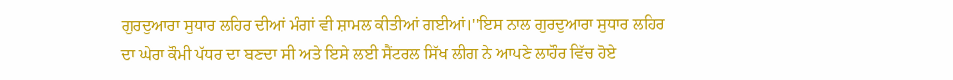ਗੁਰਦੁਆਰਾ ਸੁਧਾਰ ਲਹਿਰ ਦੀਆਂ ਮੰਗਾਂ ਵੀ ਸ਼ਾਮਲ ਕੀਤੀਆਂ ਗਈਆਂ।''ਇਸ ਨਾਲ ਗੁਰਦੁਆਰਾ ਸੁਧਾਰ ਲਹਿਰ ਦਾ ਘੇਰਾ ਕੌਮੀ ਪੱਧਰ ਦਾ ਬਣਦਾ ਸੀ ਅਤੇ ਇਸੇ ਲਈ ਸੈਂਟਰਲ ਸਿੱਖ ਲੀਗ ਨੇ ਆਪਣੇ ਲਾਹੌਰ ਵਿੱਚ ਹੋਏ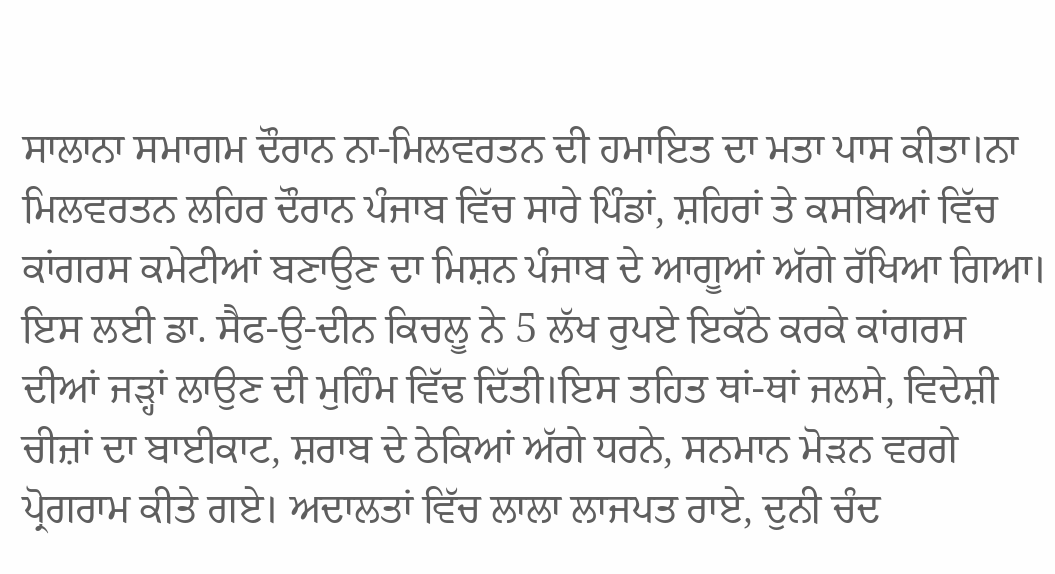ਸਾਲਾਨਾ ਸਮਾਗਮ ਦੌਰਾਨ ਨਾ-ਮਿਲਵਰਤਨ ਦੀ ਹਮਾਇਤ ਦਾ ਮਤਾ ਪਾਸ ਕੀਤਾ।ਨਾ ਮਿਲਵਰਤਨ ਲਹਿਰ ਦੌਰਾਨ ਪੰਜਾਬ ਵਿੱਚ ਸਾਰੇ ਪਿੰਡਾਂ, ਸ਼ਹਿਰਾਂ ਤੇ ਕਸਬਿਆਂ ਵਿੱਚ ਕਾਂਗਰਸ ਕਮੇਟੀਆਂ ਬਣਾਉਣ ਦਾ ਮਿਸ਼ਨ ਪੰਜਾਬ ਦੇ ਆਗੂਆਂ ਅੱਗੇ ਰੱਖਿਆ ਗਿਆ।
ਇਸ ਲਈ ਡਾ. ਸੈਫ-ਉ-ਦੀਨ ਕਿਚਲੂ ਨੇ 5 ਲੱਖ ਰੁਪਏ ਇਕੱਠੇ ਕਰਕੇ ਕਾਂਗਰਸ ਦੀਆਂ ਜੜ੍ਹਾਂ ਲਾਉਣ ਦੀ ਮੁਹਿੰਮ ਵਿੱਢ ਦਿੱਤੀ।ਇਸ ਤਹਿਤ ਥਾਂ-ਥਾਂ ਜਲਸੇ, ਵਿਦੇਸ਼ੀ ਚੀਜ਼ਾਂ ਦਾ ਬਾਈਕਾਟ, ਸ਼ਰਾਬ ਦੇ ਠੇਕਿਆਂ ਅੱਗੇ ਧਰਨੇ, ਸਨਮਾਨ ਮੋੜਨ ਵਰਗੇ ਪ੍ਰੋਗਰਾਮ ਕੀਤੇ ਗਏ। ਅਦਾਲਤਾਂ ਵਿੱਚ ਲਾਲਾ ਲਾਜਪਤ ਰਾਏ, ਦੁਨੀ ਚੰਦ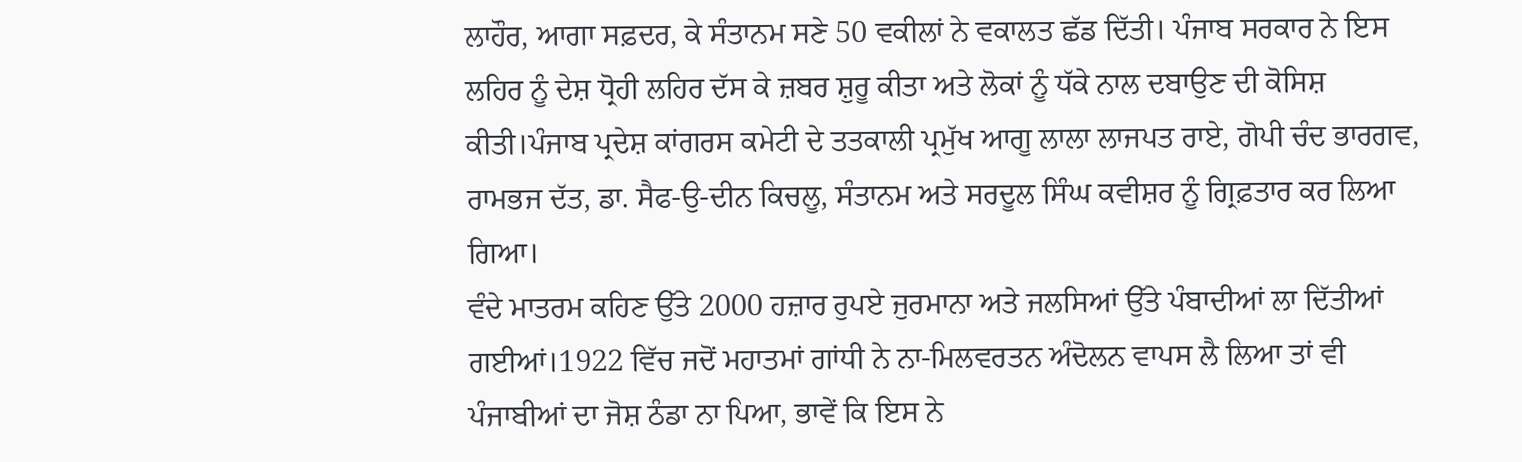ਲਾਹੌਰ, ਆਗਾ ਸਫ਼ਦਰ, ਕੇ ਸੰਤਾਨਮ ਸਣੇ 50 ਵਕੀਲਾਂ ਨੇ ਵਕਾਲਤ ਛੱਡ ਦਿੱਤੀ। ਪੰਜਾਬ ਸਰਕਾਰ ਨੇ ਇਸ ਲਹਿਰ ਨੂੰ ਦੇਸ਼ ਧ੍ਰੋਹੀ ਲਹਿਰ ਦੱਸ ਕੇ ਜ਼ਬਰ ਸ਼ੁਰੂ ਕੀਤਾ ਅਤੇ ਲੋਕਾਂ ਨੂੰ ਧੱਕੇ ਨਾਲ ਦਬਾਉਣ ਦੀ ਕੋਸਿਸ਼ ਕੀਤੀ।ਪੰਜਾਬ ਪ੍ਰਦੇਸ਼ ਕਾਂਗਰਸ ਕਮੇਟੀ ਦੇ ਤਤਕਾਲੀ ਪ੍ਰਮੁੱਖ ਆਗੂ ਲਾਲਾ ਲਾਜਪਤ ਰਾਏ, ਗੋਪੀ ਚੰਦ ਭਾਰਗਵ, ਰਾਮਭਜ ਦੱਤ, ਡਾ. ਸੈਫ-ਉ-ਦੀਨ ਕਿਚਲੂ, ਸੰਤਾਨਮ ਅਤੇ ਸਰਦੂਲ ਸਿੰਘ ਕਵੀਸ਼ਰ ਨੂੰ ਗ੍ਰਿਫ਼ਤਾਰ ਕਰ ਲਿਆ ਗਿਆ।
ਵੰਦੇ ਮਾਤਰਮ ਕਹਿਣ ਉੱਤੇ 2000 ਹਜ਼ਾਰ ਰੁਪਏ ਜੁਰਮਾਨਾ ਅਤੇ ਜਲਸਿਆਂ ਉੱਤੇ ਪੰਬਾਦੀਆਂ ਲਾ ਦਿੱਤੀਆਂ ਗਈਆਂ।1922 ਵਿੱਚ ਜਦੋਂ ਮਹਾਤਮਾਂ ਗਾਂਧੀ ਨੇ ਨਾ-ਮਿਲਵਰਤਨ ਅੰਦੋਲਨ ਵਾਪਸ ਲੈ ਲਿਆ ਤਾਂ ਵੀ ਪੰਜਾਬੀਆਂ ਦਾ ਜੋਸ਼ ਠੰਡਾ ਨਾ ਪਿਆ, ਭਾਵੇਂ ਕਿ ਇਸ ਨੇ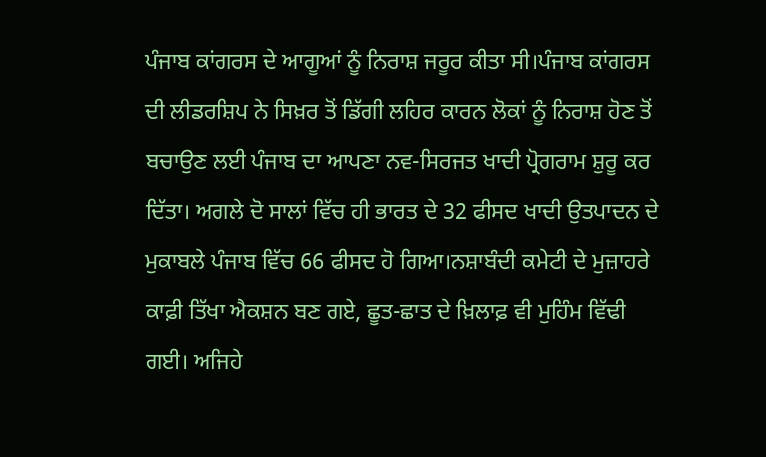ਪੰਜਾਬ ਕਾਂਗਰਸ ਦੇ ਆਗੂਆਂ ਨੂੰ ਨਿਰਾਸ਼ ਜਰੂਰ ਕੀਤਾ ਸੀ।ਪੰਜਾਬ ਕਾਂਗਰਸ ਦੀ ਲੀਡਰਸ਼ਿਪ ਨੇ ਸਿਖ਼ਰ ਤੋਂ ਡਿੱਗੀ ਲਹਿਰ ਕਾਰਨ ਲੋਕਾਂ ਨੂੰ ਨਿਰਾਸ਼ ਹੋਣ ਤੋਂ ਬਚਾਉਣ ਲਈ ਪੰਜਾਬ ਦਾ ਆਪਣਾ ਨਵ-ਸਿਰਜਤ ਖਾਦੀ ਪ੍ਰੋਗਰਾਮ ਸ਼ੁਰੂ ਕਰ ਦਿੱਤਾ। ਅਗਲੇ ਦੋ ਸਾਲਾਂ ਵਿੱਚ ਹੀ ਭਾਰਤ ਦੇ 32 ਫੀਸਦ ਖਾਦੀ ਉਤਪਾਦਨ ਦੇ ਮੁਕਾਬਲੇ ਪੰਜਾਬ ਵਿੱਚ 66 ਫੀਸਦ ਹੋ ਗਿਆ।ਨਸ਼ਾਬੰਦੀ ਕਮੇਟੀ ਦੇ ਮੁਜ਼ਾਹਰੇ ਕਾਫ਼ੀ ਤਿੱਖਾ ਐਕਸ਼ਨ ਬਣ ਗਏ, ਛੂਤ-ਛਾਤ ਦੇ ਖ਼ਿਲਾਫ਼ ਵੀ ਮੁਹਿੰਮ ਵਿੱਢੀ ਗਈ। ਅਜਿਹੇ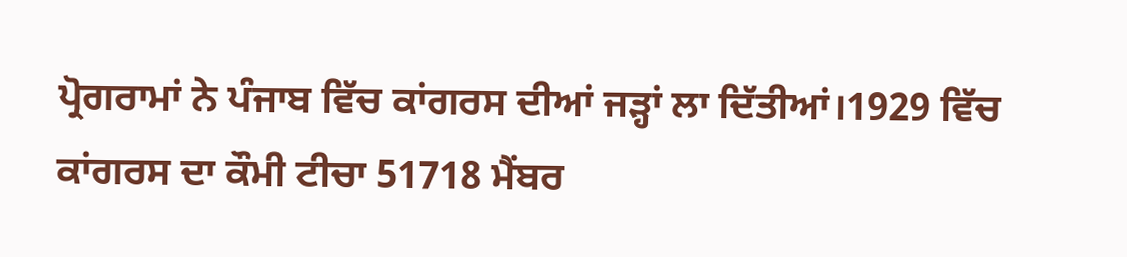ਪ੍ਰੋਗਰਾਮਾਂ ਨੇ ਪੰਜਾਬ ਵਿੱਚ ਕਾਂਗਰਸ ਦੀਆਂ ਜੜ੍ਹਾਂ ਲਾ ਦਿੱਤੀਆਂ।1929 ਵਿੱਚ ਕਾਂਗਰਸ ਦਾ ਕੌਮੀ ਟੀਚਾ 51718 ਮੈਂਬਰ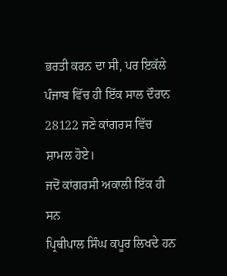ਭਰਤੀ ਕਰਨ ਦਾ ਸੀ, ਪਰ ਇਕੱਲੇ ਪੰਜਾਬ ਵਿੱਚ ਹੀ ਇੱਕ ਸਾਲ ਦੌਰਾਨ 28122 ਜਣੇ ਕਾਂਗਰਸ ਵਿੱਚ ਸ਼ਾਮਲ ਹੋਏ।
ਜਦੋਂ ਕਾਂਗਰਸੀ ਅਕਾਲੀ ਇੱਕ ਹੀ ਸਨ
ਪ੍ਰਿਥੀਪਾਲ ਸਿੰਘ ਕਪੂਰ ਲਿਖਦੇ ਹਨ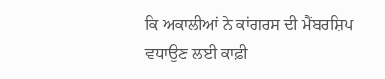ਕਿ ਅਕਾਲੀਆਂ ਨੇ ਕਾਂਗਰਸ ਦੀ ਮੈਂਬਰਸ਼ਿਪ ਵਧਾਉਣ ਲਈ ਕਾਫ਼ੀ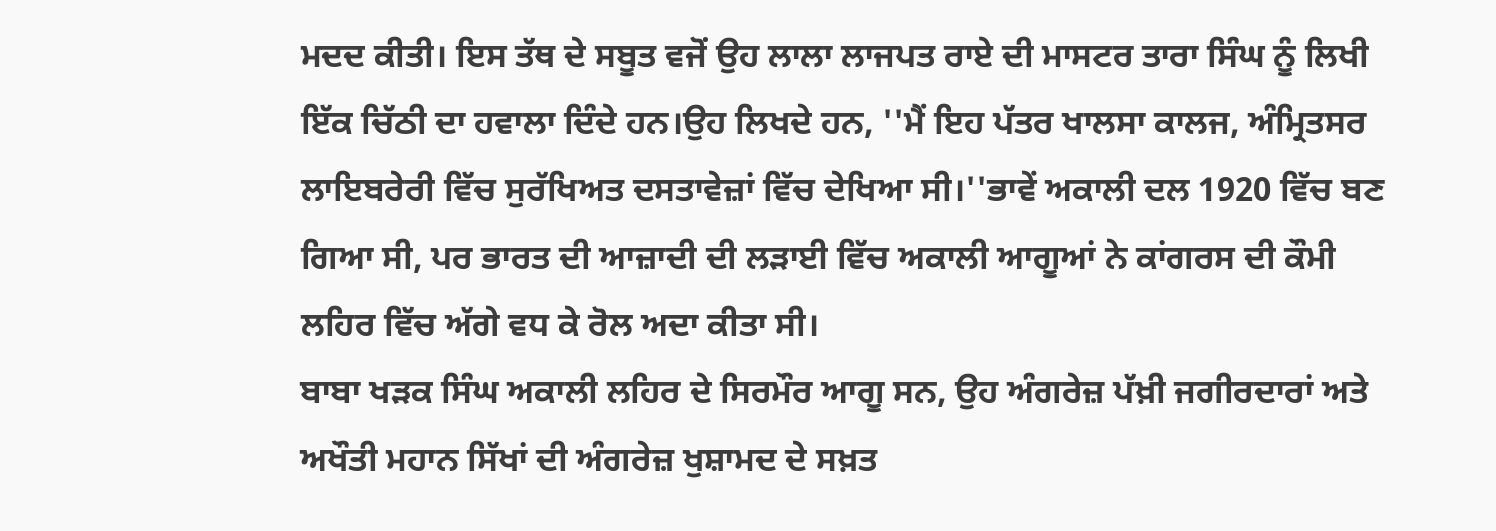ਮਦਦ ਕੀਤੀ। ਇਸ ਤੱਥ ਦੇ ਸਬੂਤ ਵਜੋਂ ਉਹ ਲਾਲਾ ਲਾਜਪਤ ਰਾਏ ਦੀ ਮਾਸਟਰ ਤਾਰਾ ਸਿੰਘ ਨੂੰ ਲਿਖੀ ਇੱਕ ਚਿੱਠੀ ਦਾ ਹਵਾਲਾ ਦਿੰਦੇ ਹਨ।ਉਹ ਲਿਖਦੇ ਹਨ, ''ਮੈਂ ਇਹ ਪੱਤਰ ਖਾਲਸਾ ਕਾਲਜ, ਅੰਮ੍ਰਿਤਸਰ ਲਾਇਬਰੇਰੀ ਵਿੱਚ ਸੁਰੱਖਿਅਤ ਦਸਤਾਵੇਜ਼ਾਂ ਵਿੱਚ ਦੇਖਿਆ ਸੀ।''ਭਾਵੇਂ ਅਕਾਲੀ ਦਲ 1920 ਵਿੱਚ ਬਣ ਗਿਆ ਸੀ, ਪਰ ਭਾਰਤ ਦੀ ਆਜ਼ਾਦੀ ਦੀ ਲੜਾਈ ਵਿੱਚ ਅਕਾਲੀ ਆਗੂਆਂ ਨੇ ਕਾਂਗਰਸ ਦੀ ਕੌਮੀ ਲਹਿਰ ਵਿੱਚ ਅੱਗੇ ਵਧ ਕੇ ਰੋਲ ਅਦਾ ਕੀਤਾ ਸੀ।
ਬਾਬਾ ਖੜਕ ਸਿੰਘ ਅਕਾਲੀ ਲਹਿਰ ਦੇ ਸਿਰਮੌਰ ਆਗੂ ਸਨ, ਉਹ ਅੰਗਰੇਜ਼ ਪੱਖ਼ੀ ਜਗੀਰਦਾਰਾਂ ਅਤੇ ਅਖੌਤੀ ਮਹਾਨ ਸਿੱਖਾਂ ਦੀ ਅੰਗਰੇਜ਼ ਖੁਸ਼ਾਮਦ ਦੇ ਸਖ਼ਤ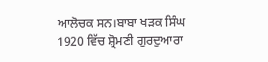ਆਲੋਚਕ ਸਨ।ਬਾਬਾ ਖੜਕ ਸਿੰਘ 1920 ਵਿੱਚ ਸ਼੍ਰੋਮਣੀ ਗੁਰਦੁਆਰਾ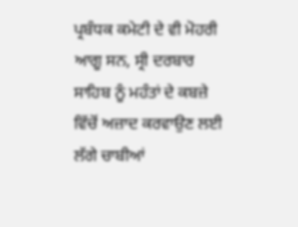ਪ੍ਰਬੰਧਕ ਕਮੇਟੀ ਦੇ ਵੀ ਮੋਹਰੀ ਆਗੂ ਸਨ, ਸ੍ਰੀ ਦਰਬਾਰ ਸਾਹਿਬ ਨੂੰ ਮਹੰਤਾਂ ਦੇ ਕਬਜ਼ੇ ਵਿੱਚੋਂ ਅਜ਼ਾਦ ਕਰਵਾਉਣ ਲਈ ਲੱਗੇ ਚਾਬੀਆਂ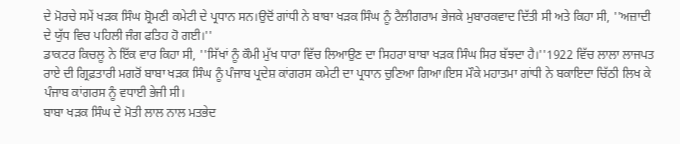ਦੇ ਮੋਰਚੇ ਸਮੇਂ ਖੜਕ ਸਿੰਘ ਸ਼੍ਰੋਮਣੀ ਕਮੇਟੀ ਦੇ ਪ੍ਰਧਾਨ ਸਨ।ਉਦੋਂ ਗਾਂਧੀ ਨੇ ਬਾਬਾ ਖੜਕ ਸਿੰਘ ਨੂੰ ਟੈਲੀਗਰਾਮ ਭੇਜਕੇ ਮੁਬਾਰਕਵਾਦ ਦਿੱਤੀ ਸੀ ਅਤੇ ਕਿਹਾ ਸੀ, ''ਅਜ਼ਾਦੀ ਦੇ ਯੁੱਧ ਵਿਚ ਪਹਿਲੀ ਜੰਗ ਫਤਿਹ ਹੋ ਗਈ।''
ਡਾਕਟਰ ਕਿਚਲੂ ਨੇ ਇੱਕ ਵਾਰ ਕਿਹਾ ਸੀ, ''ਸਿੱਖਾਂ ਨੂੰ ਕੌਮੀ ਮੁੱਖ ਧਾਰਾ ਵਿੱਚ ਲਿਆਉਣ ਦਾ ਸਿਹਰਾ ਬਾਬਾ ਖੜਕ ਸਿੰਘ ਸਿਰ ਬੱਝਦਾ ਹੈ।''1922 ਵਿੱਚ ਲਾਲਾ ਲਾਜਪਤ ਰਾਏ ਦੀ ਗ੍ਰਿਫ਼ਤਾਰੀ ਮਗਰੋਂ ਬਾਬਾ ਖੜਕ ਸਿੰਘ ਨੂੰ ਪੰਜਾਬ ਪ੍ਰਦੇਸ਼ ਕਾਂਗਰਸ ਕਮੇਟੀ ਦਾ ਪ੍ਰਧਾਨ ਚੁਣਿਆ ਗਿਆ।ਇਸ ਮੌਕੇ ਮਹਾਤਮਾ ਗਾਂਧੀ ਨੇ ਬਕਾਇਦਾ ਚਿੱਠੀ ਲਿਖ ਕੇ ਪੰਜਾਬ ਕਾਂਗਰਸ ਨੂੰ ਵਧਾਈ ਭੇਜੀ ਸੀ।
ਬਾਬਾ ਖੜਕ ਸਿੰਘ ਦੇ ਮੋਤੀ ਲਾਲ ਨਾਲ ਮਤਭੇਦ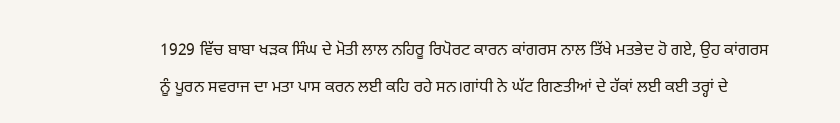1929 ਵਿੱਚ ਬਾਬਾ ਖੜਕ ਸਿੰਘ ਦੇ ਮੋਤੀ ਲਾਲ ਨਹਿਰੂ ਰਿਪੋਰਟ ਕਾਰਨ ਕਾਂਗਰਸ ਨਾਲ ਤਿੱਖੇ ਮਤਭੇਦ ਹੋ ਗਏ, ਉਹ ਕਾਂਗਰਸ ਨੂੰ ਪੂਰਨ ਸਵਰਾਜ ਦਾ ਮਤਾ ਪਾਸ ਕਰਨ ਲਈ ਕਹਿ ਰਹੇ ਸਨ।ਗਾਂਧੀ ਨੇ ਘੱਟ ਗਿਣਤੀਆਂ ਦੇ ਹੱਕਾਂ ਲਈ ਕਈ ਤਰ੍ਹਾਂ ਦੇ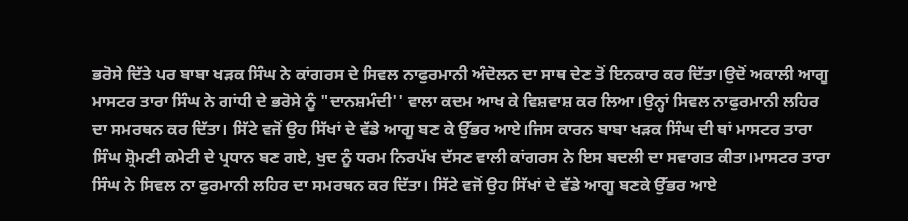ਭਰੋਸੇ ਦਿੱਤੇ ਪਰ ਬਾਬਾ ਖੜਕ ਸਿੰਘ ਨੇ ਕਾਂਗਰਸ ਦੇ ਸਿਵਲ ਨਾਫੁਰਮਾਨੀ ਅੰਦੋਲਨ ਦਾ ਸਾਥ ਦੇਣ ਤੋਂ ਇਨਕਾਰ ਕਰ ਦਿੱਤਾ।ਉਦੋਂ ਅਕਾਲੀ ਆਗੂ ਮਾਸਟਰ ਤਾਰਾ ਸਿੰਘ ਨੇ ਗਾਂਧੀ ਦੇ ਭਰੋਸੇ ਨੂੰ "ਦਾਨਸ਼ਮੰਦੀ'' ਵਾਲਾ ਕਦਮ ਆਖ ਕੇ ਵਿਸ਼ਵਾਸ਼ ਕਰ ਲਿਆ।ਉਨ੍ਹਾਂ ਸਿਵਲ ਨਾਫੁਰਮਾਨੀ ਲਹਿਰ ਦਾ ਸਮਰਥਨ ਕਰ ਦਿੱਤਾ। ਸਿੱਟੇ ਵਜੋਂ ਉਹ ਸਿੱਖਾਂ ਦੇ ਵੱਡੇ ਆਗੂ ਬਣ ਕੇ ਉੱਭਰ ਆਏ।ਜਿਸ ਕਾਰਨ ਬਾਬਾ ਖੜਕ ਸਿੰਘ ਦੀ ਥਾਂ ਮਾਸਟਰ ਤਾਰਾ ਸਿੰਘ ਸ਼੍ਰੋਮਣੀ ਕਮੇਟੀ ਦੇ ਪ੍ਰਧਾਨ ਬਣ ਗਏ, ਖੁਦ ਨੂੰ ਧਰਮ ਨਿਰਪੱਖ ਦੱਸਣ ਵਾਲੀ ਕਾਂਗਰਸ ਨੇ ਇਸ ਬਦਲੀ ਦਾ ਸਵਾਗਤ ਕੀਤਾ।ਮਾਸਟਰ ਤਾਰਾ ਸਿੰਘ ਨੇ ਸਿਵਲ ਨਾ ਫੁਰਮਾਨੀ ਲਹਿਰ ਦਾ ਸਮਰਥਨ ਕਰ ਦਿੱਤਾ। ਸਿੱਟੇ ਵਜੋਂ ਉਹ ਸਿੱਖਾਂ ਦੇ ਵੱਡੇ ਆਗੂ ਬਣਕੇ ਉੱਭਰ ਆਏ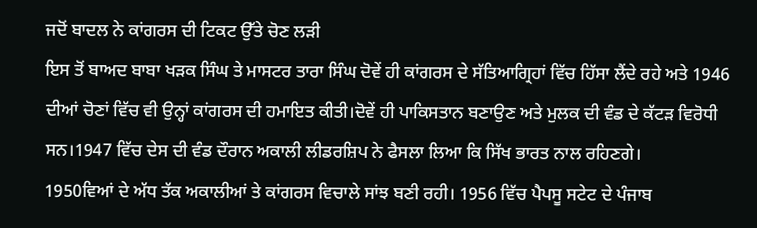ਜਦੋਂ ਬਾਦਲ ਨੇ ਕਾਂਗਰਸ ਦੀ ਟਿਕਟ ਉੱਤੇ ਚੋਣ ਲੜੀ
ਇਸ ਤੋਂ ਬਾਅਦ ਬਾਬਾ ਖੜਕ ਸਿੰਘ ਤੇ ਮਾਸਟਰ ਤਾਰਾ ਸਿੰਘ ਦੋਵੇਂ ਹੀ ਕਾਂਗਰਸ ਦੇ ਸੱਤਿਆਗ੍ਰਿਹਾਂ ਵਿੱਚ ਹਿੱਸਾ ਲੈਂਦੇ ਰਹੇ ਅਤੇ 1946 ਦੀਆਂ ਚੋਣਾਂ ਵਿੱਚ ਵੀ ਉਨ੍ਹਾਂ ਕਾਂਗਰਸ ਦੀ ਹਮਾਇਤ ਕੀਤੀ।ਦੋਵੇਂ ਹੀ ਪਾਕਿਸਤਾਨ ਬਣਾਉਣ ਅਤੇ ਮੁਲਕ ਦੀ ਵੰਡ ਦੇ ਕੱਟੜ ਵਿਰੋਧੀ ਸਨ।1947 ਵਿੱਚ ਦੇਸ ਦੀ ਵੰਡ ਦੌਰਾਨ ਅਕਾਲੀ ਲੀਡਰਸ਼ਿਪ ਨੇ ਫੈਸਲਾ ਲਿਆ ਕਿ ਸਿੱਖ ਭਾਰਤ ਨਾਲ ਰਹਿਣਗੇ।
1950ਵਿਆਂ ਦੇ ਅੱਧ ਤੱਕ ਅਕਾਲੀਆਂ ਤੇ ਕਾਂਗਰਸ ਵਿਚਾਲੇ ਸਾਂਝ ਬਣੀ ਰਹੀ। 1956 ਵਿੱਚ ਪੈਪਸੂ ਸਟੇਟ ਦੇ ਪੰਜਾਬ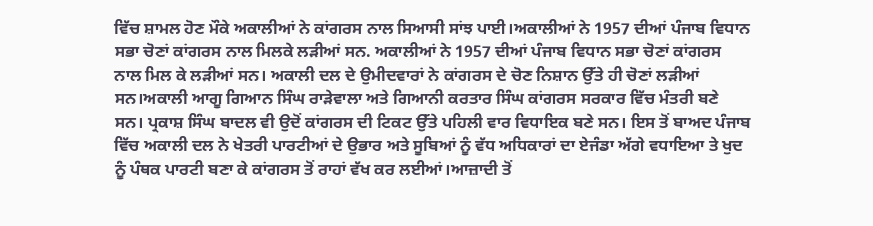ਵਿੱਚ ਸ਼ਾਮਲ ਹੋਣ ਮੌਕੇ ਅਕਾਲੀਆਂ ਨੇ ਕਾਂਗਰਸ ਨਾਲ ਸਿਆਸੀ ਸਾਂਝ ਪਾਈ।ਅਕਾਲੀਆਂ ਨੇ 1957 ਦੀਆਂ ਪੰਜਾਬ ਵਿਧਾਨ ਸਭਾ ਚੋਣਾਂ ਕਾਂਗਰਸ ਨਾਲ ਮਿਲਕੇ ਲੜੀਆਂ ਸਨ. ਅਕਾਲੀਆਂ ਨੇ 1957 ਦੀਆਂ ਪੰਜਾਬ ਵਿਧਾਨ ਸਭਾ ਚੋਣਾਂ ਕਾਂਗਰਸ ਨਾਲ ਮਿਲ ਕੇ ਲੜੀਆਂ ਸਨ। ਅਕਾਲੀ ਦਲ ਦੇ ਉਮੀਦਵਾਰਾਂ ਨੇ ਕਾਂਗਰਸ ਦੇ ਚੋਣ ਨਿਸ਼ਾਨ ਉੱਤੇ ਹੀ ਚੋਣਾਂ ਲੜੀਆਂ ਸਨ।ਅਕਾਲੀ ਆਗੂ ਗਿਆਨ ਸਿੰਘ ਰਾੜੇਵਾਲਾ ਅਤੇ ਗਿਆਨੀ ਕਰਤਾਰ ਸਿੰਘ ਕਾਂਗਰਸ ਸਰਕਾਰ ਵਿੱਚ ਮੰਤਰੀ ਬਣੇ ਸਨ। ਪ੍ਰਕਾਸ਼ ਸਿੰਘ ਬਾਦਲ ਵੀ ਉਦੋਂ ਕਾਂਗਰਸ ਦੀ ਟਿਕਟ ਉੱਤੇ ਪਹਿਲੀ ਵਾਰ ਵਿਧਾਇਕ ਬਣੇ ਸਨ। ਇਸ ਤੋਂ ਬਾਅਦ ਪੰਜਾਬ ਵਿੱਚ ਅਕਾਲੀ ਦਲ ਨੇ ਖੇਤਰੀ ਪਾਰਟੀਆਂ ਦੇ ਉਭਾਰ ਅਤੇ ਸੂਬਿਆਂ ਨੂੰ ਵੱਧ ਅਧਿਕਾਰਾਂ ਦਾ ਏਜੰਡਾ ਅੱਗੇ ਵਧਾਇਆ ਤੇ ਖੁਦ ਨੂੰ ਪੰਥਕ ਪਾਰਟੀ ਬਣਾ ਕੇ ਕਾਂਗਰਸ ਤੋਂ ਰਾਹਾਂ ਵੱਖ ਕਰ ਲਈਆਂ।ਆਜ਼ਾਦੀ ਤੋਂ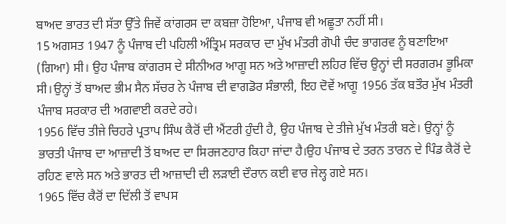ਬਾਅਦ ਭਾਰਤ ਦੀ ਸੱਤਾ ਉੱਤੇ ਜਿਵੇਂ ਕਾਂਗਰਸ ਦਾ ਕਬਜ਼ਾ ਹੋਇਆ, ਪੰਜਾਬ ਵੀ ਅਛੂਤਾ ਨਹੀਂ ਸੀ।
15 ਅਗਸਤ 1947 ਨੂੰ ਪੰਜਾਬ ਦੀ ਪਹਿਲੀ ਅੰਤ੍ਰਿਮ ਸਰਕਾਰ ਦਾ ਮੁੱਖ ਮੰਤਰੀ ਗੋਪੀ ਚੰਦ ਭਾਗਰਵ ਨੂੰ ਬਣਾਇਆ (ਗਿਆ) ਸੀ। ਉਹ ਪੰਜਾਬ ਕਾਂਗਰਸ ਦੇ ਸੀਨੀਅਰ ਆਗੂ ਸਨ ਅਤੇ ਆਜ਼ਾਦੀ ਲਹਿਰ ਵਿੱਚ ਉਨ੍ਹਾਂ ਦੀ ਸਰਗਰਮ ਭੂਮਿਕਾ ਸੀ।ਉਨ੍ਹਾਂ ਤੋਂ ਬਾਅਦ ਭੀਮ ਸੈਨ ਸੱਚਰ ਨੇ ਪੰਜਾਬ ਦੀ ਵਾਗਡੋਰ ਸੰਭਾਲੀ, ਇਹ ਦੋਵੇਂ ਆਗੂ 1956 ਤੱਕ ਬਤੌਰ ਮੁੱਖ ਮੰਤਰੀ ਪੰਜਾਬ ਸਰਕਾਰ ਦੀ ਅਗਵਾਈ ਕਰਦੇ ਰਹੇ।
1956 ਵਿੱਚ ਤੀਜੇ ਚਿਹਰੇ ਪ੍ਰਤਾਪ ਸਿੰਘ ਕੈਰੋਂ ਦੀ ਐਂਟਰੀ ਹੁੰਦੀ ਹੈ, ਉਹ ਪੰਜਾਬ ਦੇ ਤੀਜੇ ਮੁੱਖ ਮੰਤਰੀ ਬਣੇ। ਉਨ੍ਹਾਂ ਨੂੰ ਭਾਰਤੀ ਪੰਜਾਬ ਦਾ ਆਜ਼ਾਦੀ ਤੋਂ ਬਾਅਦ ਦਾ ਸਿਰਜਣਹਾਰ ਕਿਹਾ ਜਾਂਦਾ ਹੈ।ਉਹ ਪੰਜਾਬ ਦੇ ਤਰਨ ਤਾਰਨ ਦੇ ਪਿੰਡ ਕੈਰੋਂ ਦੇ ਰਹਿਣ ਵਾਲੇ ਸਨ ਅਤੇ ਭਾਰਤ ਦੀ ਆਜ਼ਾਦੀ ਦੀ ਲੜਾਈ ਦੌਰਾਨ ਕਈ ਵਾਰ ਜੇਲ੍ਹ ਗਏ ਸਨ।
1965 ਵਿੱਚ ਕੈਰੋਂ ਦਾ ਦਿੱਲੀ ਤੋਂ ਵਾਪਸ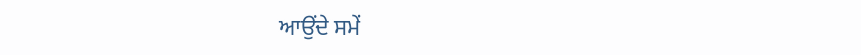ਆਉਂਦੇ ਸਮੇਂ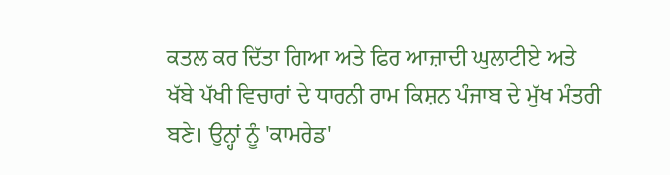ਕਤਲ ਕਰ ਦਿੱਤਾ ਗਿਆ ਅਤੇ ਫਿਰ ਆਜ਼ਾਦੀ ਘੁਲਾਟੀਏ ਅਤੇ ਖੱਬੇ ਪੱਖੀ ਵਿਚਾਰਾਂ ਦੇ ਧਾਰਨੀ ਰਾਮ ਕਿਸ਼ਨ ਪੰਜਾਬ ਦੇ ਮੁੱਖ ਮੰਤਰੀ ਬਣੇ। ਉਨ੍ਹਾਂ ਨੂੰ 'ਕਾਮਰੇਡ'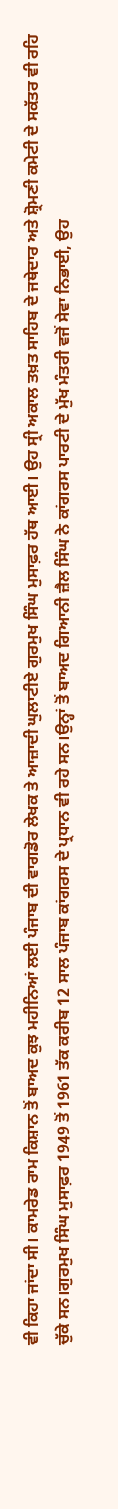ਵੀ ਕਿਹਾ ਜਾਂਦਾ ਸੀ। ਕਾਮਰੇਡ ਰਾਮ ਕਿਸ਼ਾਨ ਤੋਂ ਬਾਅਦ ਕੁਝ ਮਹੀਨਿਆਂ ਲਈ ਪੰਜਾਬ ਦੀ ਵਾਗਡੋਰ ਲੇਖਕ ਤੇ ਆਜ਼ਾਦੀ ਘੁਲਾਟੀਏ ਗੁਰਮੁਖ ਸਿੰਘ ਮੁਸਾਫ਼ਰ ਹੱਥ ਆਈ। ਉਹ ਸ੍ਰੀ ਅਕਾਲ ਤਖ਼ਤ ਸਾਹਿਬ ਦੇ ਜਥੇਦਾਰ ਅਤੇ ਸ਼੍ਰੋਮਣੀ ਕਮੇਟੀ ਦੇ ਸਕੱਤਰ ਵੀ ਰਹਿ ਚੁੱਕੇ ਸਨ।ਗੁਰਮੁਖ ਸਿੰਘ ਮੁਸਾਫ਼ਰ 1949 ਤੋਂ 1961 ਤੱਕ ਕਰੀਬ 12 ਸਾਲ ਪੰਜਾਬ ਕਾਂਗਰਸ ਦੇ ਪ੍ਰਧਾਨ ਵੀ ਰਹੇ ਸਨ।ਉਨ੍ਹਾਂ ਤੋਂ ਬਾਅਦ ਗਿਆਨੀ ਜ਼ੈਲ ਸਿੰਘ ਨੇ ਕਾਂਗਰਸ ਪਾਰਟੀ ਦੇ ਮੁੱਖ ਮੰਤਰੀ ਵਜੋਂ ਸੇਵਾ ਨਿਭਾਈ, ਉਹ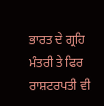ਭਾਰਤ ਦੇ ਗ੍ਰਹਿ ਮੰਤਰੀ ਤੇ ਫਿਰ ਰਾਸ਼ਟਰਪਤੀ ਵੀ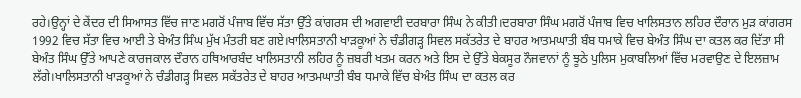ਰਹੇ।ਉਨ੍ਹਾਂ ਦੇ ਕੇਂਦਰ ਦੀ ਸਿਆਸਤ ਵਿੱਚ ਜਾਣ ਮਗਰੋਂ ਪੰਜਾਬ ਵਿੱਚ ਸੱਤਾ ਉੱਤੇ ਕਾਂਗਰਸ ਦੀ ਅਗਵਾਈ ਦਰਬਾਰਾ ਸਿੰਘ ਨੇ ਕੀਤੀ।ਦਰਬਾਰਾ ਸਿੰਘ ਮਗਰੋਂ ਪੰਜਾਬ ਵਿਚ ਖਾਲਿਸਤਾਨ ਲਹਿਰ ਦੌਰਾਨ ਮੁੜ ਕਾਂਗਰਸ 1992 ਵਿਚ ਸੱਤਾ ਵਿਚ ਆਈ ਤੇ ਬੇਅੰਤ ਸਿੰਘ ਮੁੱਖ ਮੰਤਰੀ ਬਣ ਗਏ।ਖਾਲਿਸਤਾਨੀ ਖਾੜਕੂਆਂ ਨੇ ਚੰਡੀਗੜ੍ਹ ਸਿਵਲ ਸਕੱਤਰੇਤ ਦੇ ਬਾਹਰ ਆਤਮਘਾਤੀ ਬੰਬ ਧਮਾਕੇ ਵਿਚ ਬੇਅੰਤ ਸਿੰਘ ਦਾ ਕਤਲ ਕਰ ਦਿੱਤਾ ਸੀ
ਬੇਅੰਤ ਸਿੰਘ ਉੱਤੇ ਆਪਣੇ ਕਾਰਜਕਾਲ ਦੌਰਾਨ ਹਥਿਆਰਬੰਦ ਖਾਲਿਸਤਾਨੀ ਲਹਿਰ ਨੂੰ ਜ਼ਬਰੀ ਖਤਮ ਕਰਨ ਅਤੇ ਇਸ ਦੇ ਉੱਤੇ ਬੇਕਸੂਰ ਨੌਜਵਾਨਾਂ ਨੂੰ ਝੂਠੇ ਪੁਲਿਸ ਮੁਕਾਬਲਿਆਂ ਵਿੱਚ ਮਰਵਾਉਣ ਦੇ ਇਲਜ਼ਾਮ ਲੱਗੇ।ਖਾਲਿਸਤਾਨੀ ਖਾੜਕੂਆਂ ਨੇ ਚੰਡੀਗੜ੍ਹ ਸਿਵਲ ਸਕੱਤਰੇਤ ਦੇ ਬਾਹਰ ਆਤਮਘਾਤੀ ਬੰਬ ਧਮਾਕੇ ਵਿੱਚ ਬੇਅੰਤ ਸਿੰਘ ਦਾ ਕਤਲ ਕਰ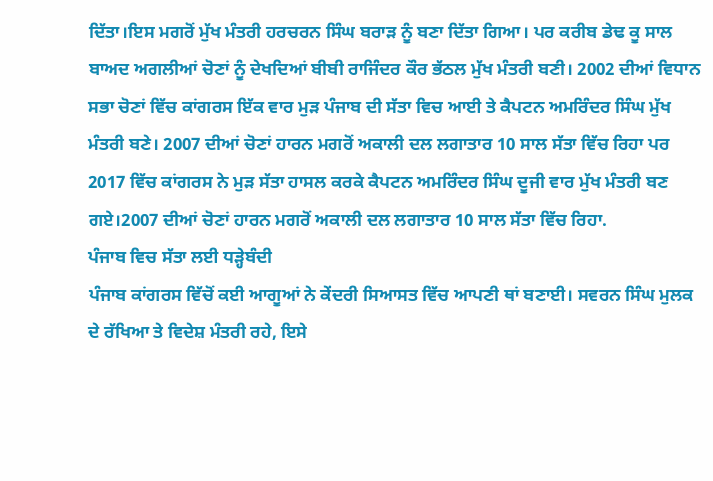ਦਿੱਤਾ।ਇਸ ਮਗਰੋਂ ਮੁੱਖ ਮੰਤਰੀ ਹਰਚਰਨ ਸਿੰਘ ਬਰਾੜ ਨੂੰ ਬਣਾ ਦਿੱਤਾ ਗਿਆ। ਪਰ ਕਰੀਬ ਡੇਢ ਕੂ ਸਾਲ ਬਾਅਦ ਅਗਲੀਆਂ ਚੋਣਾਂ ਨੂੰ ਦੇਖਦਿਆਂ ਬੀਬੀ ਰਾਜਿੰਦਰ ਕੌਰ ਭੱਠਲ ਮੁੱਖ ਮੰਤਰੀ ਬਣੀ। 2002 ਦੀਆਂ ਵਿਧਾਨ ਸਭਾ ਚੋਣਾਂ ਵਿੱਚ ਕਾਂਗਰਸ ਇੱਕ ਵਾਰ ਮੁੜ ਪੰਜਾਬ ਦੀ ਸੱਤਾ ਵਿਚ ਆਈ ਤੇ ਕੈਪਟਨ ਅਮਰਿੰਦਰ ਸਿੰਘ ਮੁੱਖ ਮੰਤਰੀ ਬਣੇ। 2007 ਦੀਆਂ ਚੋਣਾਂ ਹਾਰਨ ਮਗਰੋਂ ਅਕਾਲੀ ਦਲ ਲਗਾਤਾਰ 10 ਸਾਲ ਸੱਤਾ ਵਿੱਚ ਰਿਹਾ ਪਰ 2017 ਵਿੱਚ ਕਾਂਗਰਸ ਨੇ ਮੁੜ ਸੱਤਾ ਹਾਸਲ ਕਰਕੇ ਕੈਪਟਨ ਅਮਰਿੰਦਰ ਸਿੰਘ ਦੂਜੀ ਵਾਰ ਮੁੱਖ ਮੰਤਰੀ ਬਣ ਗਏ।2007 ਦੀਆਂ ਚੋਣਾਂ ਹਾਰਨ ਮਗਰੋਂ ਅਕਾਲੀ ਦਲ ਲਗਾਤਾਰ 10 ਸਾਲ ਸੱਤਾ ਵਿੱਚ ਰਿਹਾ.
ਪੰਜਾਬ ਵਿਚ ਸੱਤਾ ਲਈ ਧੜ੍ਹੇਬੰਦੀ
ਪੰਜਾਬ ਕਾਂਗਰਸ ਵਿੱਚੋਂ ਕਈ ਆਗੂਆਂ ਨੇ ਕੇਂਦਰੀ ਸਿਆਸਤ ਵਿੱਚ ਆਪਣੀ ਥਾਂ ਬਣਾਈ। ਸਵਰਨ ਸਿੰਘ ਮੁਲਕ ਦੇ ਰੱਖਿਆ ਤੇ ਵਿਦੇਸ਼ ਮੰਤਰੀ ਰਹੇ, ਇਸੇ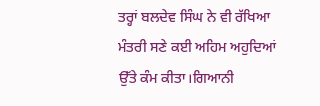ਤਰ੍ਹਾਂ ਬਲਦੇਵ ਸਿੰਘ ਨੇ ਵੀ ਰੱਖਿਆ ਮੰਤਰੀ ਸਣੇ ਕਈ ਅਹਿਮ ਅਹੁਦਿਆਂ ਉੱਤੇ ਕੰਮ ਕੀਤਾ।ਗਿਆਨੀ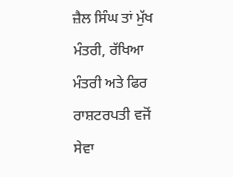ਜ਼ੈਲ ਸਿੰਘ ਤਾਂ ਮੁੱਖ ਮੰਤਰੀ, ਰੱਖਿਆ ਮੰਤਰੀ ਅਤੇ ਫਿਰ ਰਾਸ਼ਟਰਪਤੀ ਵਜੋਂ ਸੇਵਾ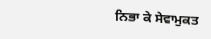ਨਿਭਾ ਕੇ ਸੇਵਾਮੁਕਤ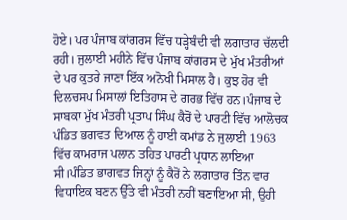ਹੋਏ। ਪਰ ਪੰਜਾਬ ਕਾਂਗਰਸ ਵਿੱਚ ਧੜ੍ਹੇਬੰਦੀ ਵੀ ਲਗਾਤਾਰ ਚੱਲਦੀ ਰਹੀ। ਜੁਲਾਈ ਮਹੀਨੇ ਵਿੱਚ ਪੰਜਾਬ ਕਾਂਗਰਸ ਦੇ ਮੁੱਖ ਮੰਤਰੀਆਂ ਦੇ ਪਰ ਕੁਤਰੇ ਜਾਣਾ ਇੱਕ ਅਨੋਖੀ ਮਿਸਾਲ ਹੈ। ਕੁਝ ਹੋਰ ਵੀ ਦਿਲਚਸਪ ਮਿਸਾਲਾਂ ਇਤਿਹਾਸ ਦੇ ਗਰਭ ਵਿੱਚ ਹਨ।ਪੰਜਾਬ ਦੇ ਸਾਬਕਾ ਮੁੱਖ ਮੰਤਰੀ ਪ੍ਰਤਾਪ ਸਿੰਘ ਕੈਰੋਂ ਦੇ ਪਾਰਟੀ ਵਿੱਚ ਆਲੋਚਕ ਪੰਡਿਤ ਭਗਵਤ ਦਿਆਲ ਨੂੰ ਹਾਈ ਕਮਾਂਡ ਨੇ ਜੁਲਾਈ 1963 ਵਿੱਚ ਕਾਮਰਾਜ ਪਲਾਨ ਤਹਿਤ ਪਾਰਟੀ ਪ੍ਰਧਾਨ ਲਾਇਆ ਸੀ।ਪੰਡਿਤ ਭਾਗਵਤ ਜਿਨ੍ਹਾਂ ਨੂੰ ਕੈਰੋਂ ਨੇ ਲਗਾਤਾਰ ਤਿੰਨ ਵਾਰ ਵਿਧਾਇਕ ਬਣਨ ਉੱਤੇ ਵੀ ਮੰਤਰੀ ਨਹੀਂ ਬਣਾਇਆ ਸੀ, ਉਹੀ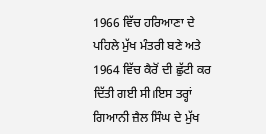1966 ਵਿੱਚ ਹਰਿਆਣਾ ਦੇ ਪਹਿਲੇ ਮੁੱਖ ਮੰਤਰੀ ਬਣੇ ਅਤੇ 1964 ਵਿੱਚ ਕੈਰੋਂ ਦੀ ਛੁੱਟੀ ਕਰ ਦਿੱਤੀ ਗਈ ਸੀ।ਇਸ ਤਰ੍ਹਾਂ ਗਿਆਨੀ ਜ਼ੈਲ ਸਿੰਘ ਦੇ ਮੁੱਖ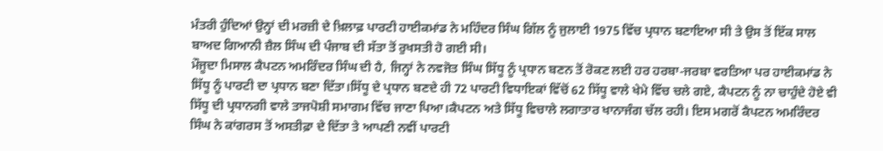ਮੰਤਰੀ ਹੁੰਦਿਆਂ ਉਨ੍ਹਾਂ ਦੀ ਮਰਜ਼ੀ ਦੇ ਖ਼ਿਲਾਫ਼ ਪਾਰਟੀ ਹਾਈਕਮਾਂਡ ਨੇ ਮਹਿੰਦਰ ਸਿੰਘ ਗਿੱਲ ਨੂੰ ਜੁਲਾਈ 1975 ਵਿੱਚ ਪ੍ਰਧਾਨ ਬਣਾਇਆ ਸੀ ਤੇ ਉਸ ਤੋਂ ਇੱਕ ਸਾਲ ਬਾਅਦ ਗਿਆਨੀ ਜ਼ੈਲ ਸਿੰਘ ਦੀ ਪੰਜਾਬ ਦੀ ਸੱਤਾ ਤੋਂ ਰੁਖਸਤੀ ਹੋ ਗਈ ਸੀ।
ਮੌਜੂਦਾ ਮਿਸਾਲ ਕੈਪਟਨ ਅਮਰਿੰਦਰ ਸਿੰਘ ਦੀ ਹੈ, ਜਿਨ੍ਹਾਂ ਨੇ ਨਵਜੋਤ ਸਿੰਘ ਸਿੱਧੂ ਨੂੰ ਪ੍ਰਧਾਨ ਬਣਨ ਤੋਂ ਰੋਕਣ ਲਈ ਹਰ ਹਰਬਾ-ਜਰਬਾ ਵਰਤਿਆ ਪਰ ਹਾਈਕਮਾਂਡ ਨੇ ਸਿੱਧੂ ਨੂੰ ਪਾਰਟੀ ਦਾ ਪ੍ਰਧਾਨ ਬਣਾ ਦਿੱਤਾ।ਸਿੱਧੂ ਦੇ ਪ੍ਰਧਾਨ ਬਣਦੇ ਹੀ 72 ਪਾਰਟੀ ਵਿਧਾਇਕਾਂ ਵਿੱਚੋਂ 62 ਸਿੱਧੂ ਵਾਲੇ ਖੇਮੇ ਵਿੱਚ ਚਲੇ ਗਏ, ਕੈਪਟਨ ਨੂੰ ਨਾ ਚਾਹੁੰਦੇ ਹੋਏ ਵੀ ਸਿੱਧੂ ਦੀ ਪ੍ਰਧਾਨਗੀ ਵਾਲੇ ਤਾਜਪੋਸ਼ੀ ਸਮਾਗਮ ਵਿੱਚ ਜਾਣਾ ਪਿਆ।ਕੈਪਟਨ ਅਤੇ ਸਿੱਧੂ ਵਿਚਾਲੇ ਲਗਾਤਾਰ ਖਾਨਾਜੰਗ ਚੱਲ ਰਹੀ। ਇਸ ਮਗਰੋਂ ਕੈਪਟਨ ਅਮਰਿੰਦਰ ਸਿੰਘ ਨੇ ਕਾਂਗਰਸ ਤੋਂ ਅਸਤੀਫ਼ਾ ਦੇ ਦਿੱਤਾ ਤੇ ਆਪਣੀ ਨਵੀਂ ਪਾਰਟੀ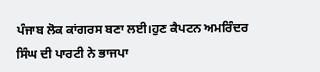ਪੰਜਾਬ ਲੋਕ ਕਾਂਗਰਸ ਬਣਾ ਲਈ।ਹੁਣ ਕੈਪਟਨ ਅਮਰਿੰਦਰ ਸਿੰਘ ਦੀ ਪਾਰਟੀ ਨੇ ਭਾਜਪਾ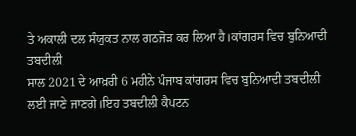ਤੇ ਅਕਾਲੀ ਦਲ ਸੰਯੁਕਤ ਨਾਲ ਗਠਜੋੜ ਕਰ ਲਿਆ ਹੈ।ਕਾਂਗਰਸ ਵਿਚ ਬੁਨਿਆਦੀ ਤਬਦੀਲੀ
ਸਾਲ 2021 ਦੇ ਆਖ਼ਰੀ 6 ਮਹੀਨੇ ਪੰਜਾਬ ਕਾਂਗਰਸ ਵਿਚ ਬੁਨਿਆਦੀ ਤਬਦੀਲੀ ਲਈ ਜਾਣੇ ਜਾਣਗੇ।ਇਹ ਤਬਦੀਲੀ ਕੈਪਟਨ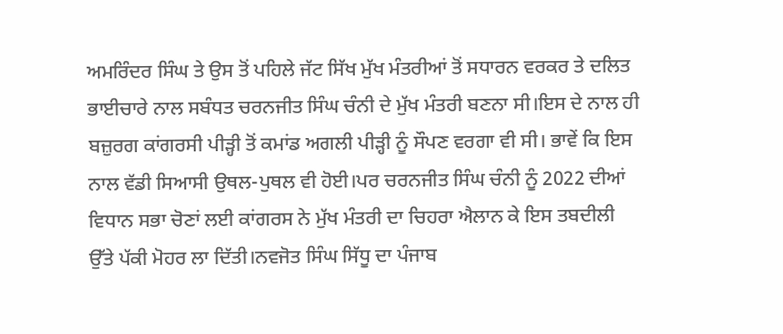ਅਮਰਿੰਦਰ ਸਿੰਘ ਤੇ ਉਸ ਤੋਂ ਪਹਿਲੇ ਜੱਟ ਸਿੱਖ ਮੁੱਖ ਮੰਤਰੀਆਂ ਤੋਂ ਸਧਾਰਨ ਵਰਕਰ ਤੇ ਦਲਿਤ ਭਾਈਚਾਰੇ ਨਾਲ ਸਬੰਧਤ ਚਰਨਜੀਤ ਸਿੰਘ ਚੰਨੀ ਦੇ ਮੁੱਖ ਮੰਤਰੀ ਬਣਨਾ ਸੀ।ਇਸ ਦੇ ਨਾਲ ਹੀ ਬਜ਼ੁਰਗ ਕਾਂਗਰਸੀ ਪੀੜ੍ਹੀ ਤੋਂ ਕਮਾਂਡ ਅਗਲੀ ਪੀੜ੍ਹੀ ਨੂੰ ਸੌਪਣ ਵਰਗਾ ਵੀ ਸੀ। ਭਾਵੇਂ ਕਿ ਇਸ ਨਾਲ ਵੱਡੀ ਸਿਆਸੀ ਉਥਲ-ਪੁਥਲ ਵੀ ਹੋਈ।ਪਰ ਚਰਨਜੀਤ ਸਿੰਘ ਚੰਨੀ ਨੂੰ 2022 ਦੀਆਂ ਵਿਧਾਨ ਸਭਾ ਚੋਣਾਂ ਲਈ ਕਾਂਗਰਸ ਨੇ ਮੁੱਖ ਮੰਤਰੀ ਦਾ ਚਿਹਰਾ ਐਲਾਨ ਕੇ ਇਸ ਤਬਦੀਲੀ ਉੱਤੇ ਪੱਕੀ ਮੋਹਰ ਲਾ ਦਿੱਤੀ।ਨਵਜੋਤ ਸਿੰਘ ਸਿੱਧੂ ਦਾ ਪੰਜਾਬ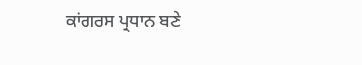ਕਾਂਗਰਸ ਪ੍ਰਧਾਨ ਬਣੇ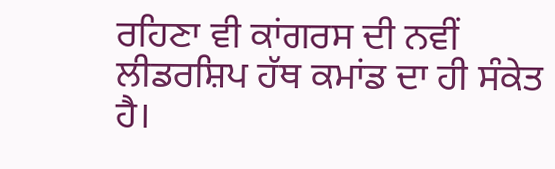ਰਹਿਣਾ ਵੀ ਕਾਂਗਰਸ ਦੀ ਨਵੀਂ ਲੀਡਰਸ਼ਿਪ ਹੱਥ ਕਮਾਂਡ ਦਾ ਹੀ ਸੰਕੇਤ ਹੈ।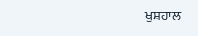ਖੁਸ਼ਹਾਲ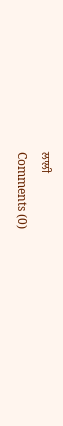ਲਾਲੀ
Comments (0)